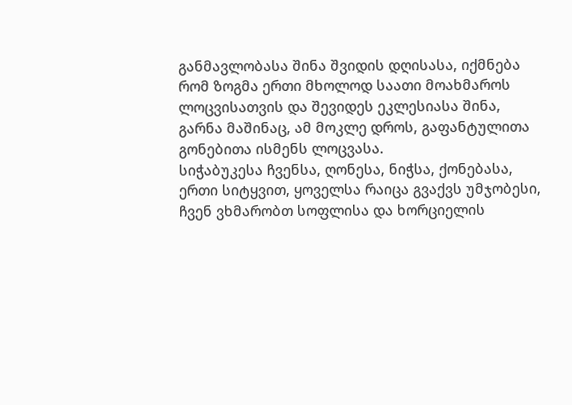განმავლობასა შინა შვიდის დღისასა, იქმნება რომ ზოგმა ერთი მხოლოდ საათი მოახმაროს ლოცვისათვის და შევიდეს ეკლესიასა შინა, გარნა მაშინაც, ამ მოკლე დროს, გაფანტულითა გონებითა ისმენს ლოცვასა.
სიჭაბუკესა ჩვენსა, ღონესა, ნიჭსა, ქონებასა, ერთი სიტყვით, ყოველსა რაიცა გვაქვს უმჯობესი, ჩვენ ვხმარობთ სოფლისა და ხორციელის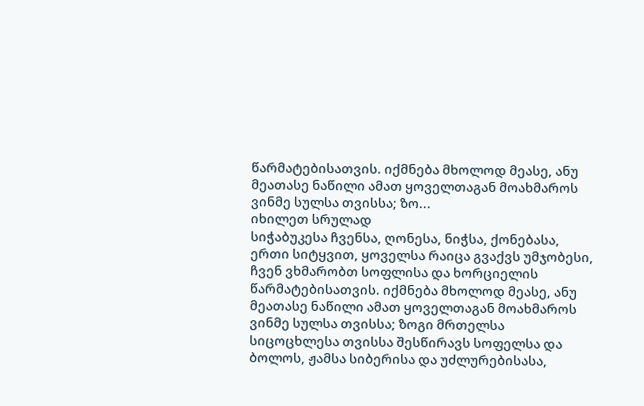წარმატებისათვის. იქმნება მხოლოდ მეასე, ანუ მეათასე ნაწილი ამათ ყოველთაგან მოახმაროს ვინმე სულსა თვისსა; ზო...
იხილეთ სრულად
სიჭაბუკესა ჩვენსა, ღონესა, ნიჭსა, ქონებასა, ერთი სიტყვით, ყოველსა რაიცა გვაქვს უმჯობესი, ჩვენ ვხმარობთ სოფლისა და ხორციელის წარმატებისათვის. იქმნება მხოლოდ მეასე, ანუ მეათასე ნაწილი ამათ ყოველთაგან მოახმაროს ვინმე სულსა თვისსა; ზოგი მრთელსა სიცოცხლესა თვისსა შესწირავს სოფელსა და ბოლოს, ჟამსა სიბერისა და უძლურებისასა,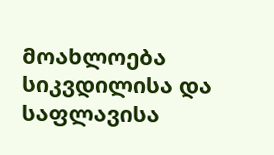მოახლოება სიკვდილისა და საფლავისა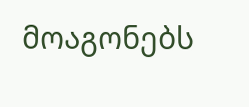მოაგონებს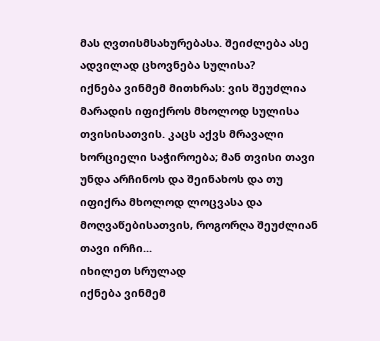მას ღვთისმსახურებასა. შეიძლება ასე ადვილად ცხოვნება სულისა?
იქნება ვინმემ მითხრას: ვის შეუძლია მარადის იფიქროს მხოლოდ სულისა თვისისათვის. კაცს აქვს მრავალი ხორციელი საჭიროება; მან თვისი თავი უნდა არჩინოს და შეინახოს და თუ იფიქრა მხოლოდ ლოცვასა და მოღვაწებისათვის, როგორღა შეუძლიან თავი ირჩი...
იხილეთ სრულად
იქნება ვინმემ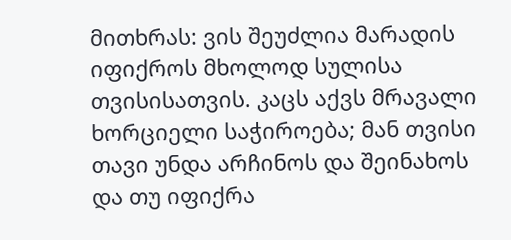მითხრას: ვის შეუძლია მარადის იფიქროს მხოლოდ სულისა თვისისათვის. კაცს აქვს მრავალი ხორციელი საჭიროება; მან თვისი თავი უნდა არჩინოს და შეინახოს და თუ იფიქრა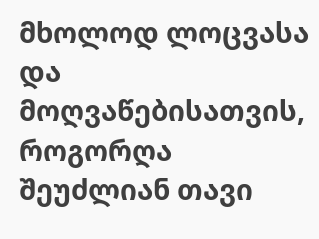მხოლოდ ლოცვასა და მოღვაწებისათვის, როგორღა შეუძლიან თავი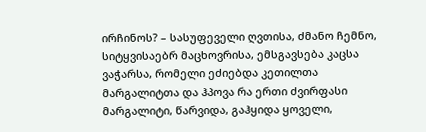ირჩინოს? – სასუფეველი ღვთისა, ძმანო ჩემნო, სიტყვისაებრ მაცხოვრისა, ემსგავსება კაცსა ვაჭარსა, რომელი ეძიებდა კეთილთა მარგალიტთა და ჰპოვა რა ერთი ძვირფასი მარგალიტი, წარვიდა, გაჰყიდა ყოველი,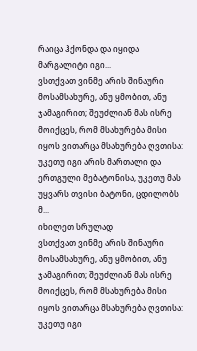რაიცა ჰქონდა და იყიდა მარგალიტი იგი...
ვსთქვათ ვინმე არის შინაური მოსამსახურე, ანუ ყმობით, ანუ ჯამაგირით; შეუძლიან მას ისრე მოიქცეს, რომ მსახურება მისი იყოს ვითარცა მსახურება ღვთისა: უკეთუ იგი არის მართალი და ერთგული მებატონისა, უკეთუ მას უყვარს თვისი ბატონი, ცდილობს მ...
იხილეთ სრულად
ვსთქვათ ვინმე არის შინაური მოსამსახურე, ანუ ყმობით, ანუ ჯამაგირით; შეუძლიან მას ისრე მოიქცეს, რომ მსახურება მისი იყოს ვითარცა მსახურება ღვთისა: უკეთუ იგი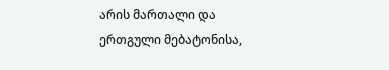არის მართალი და ერთგული მებატონისა,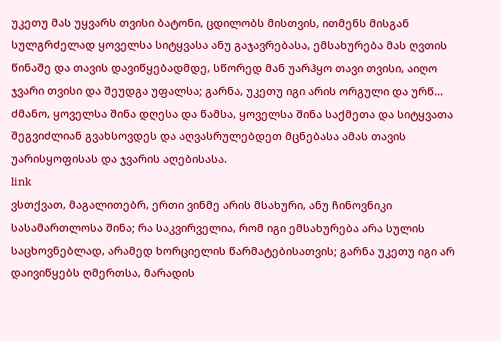უკეთუ მას უყვარს თვისი ბატონი, ცდილობს მისთვის, ითმენს მისგან სულგრძელად ყოველსა სიტყვასა ანუ გაჯავრებასა, ემსახურება მას ღვთის წინაშე და თავის დავიწყებადმდე, სწორედ მან უარჰყო თავი თვისი, აიღო ჯვარი თვისი და შეუდგა უფალსა; გარნა, უკეთუ იგი არის ორგული და ურწ...
ძმანო, ყოველსა შინა დღესა და წამსა, ყოველსა შინა საქმეთა და სიტყვათა შეგვიძლიან გვახსოვდეს და აღვასრულებდეთ მცნებასა ამას თავის უარისყოფისას და ჯვარის აღებისასა.
link
ვსთქვათ, მაგალითებრ, ერთი ვინმე არის მსახური, ანუ ჩინოვნიკი სასამართლოსა შინა; რა საკვირველია, რომ იგი ემსახურება არა სულის საცხოვნებლად, არამედ ხორციელის წარმატებისათვის; გარნა უკეთუ იგი არ დაივიწყებს ღმერთსა, მარადის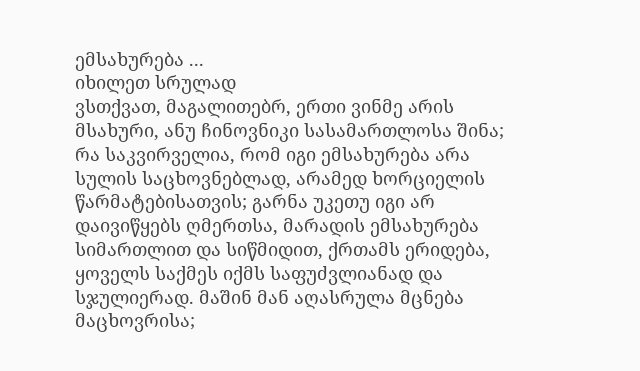ემსახურება ...
იხილეთ სრულად
ვსთქვათ, მაგალითებრ, ერთი ვინმე არის მსახური, ანუ ჩინოვნიკი სასამართლოსა შინა; რა საკვირველია, რომ იგი ემსახურება არა სულის საცხოვნებლად, არამედ ხორციელის წარმატებისათვის; გარნა უკეთუ იგი არ დაივიწყებს ღმერთსა, მარადის ემსახურება სიმართლით და სიწმიდით, ქრთამს ერიდება, ყოველს საქმეს იქმს საფუძვლიანად და სჯულიერად. მაშინ მან აღასრულა მცნება მაცხოვრისა;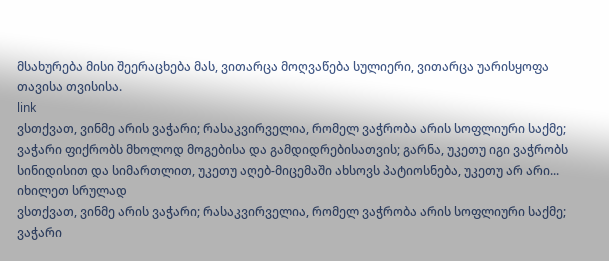მსახურება მისი შეერაცხება მას, ვითარცა მოღვაწება სულიერი, ვითარცა უარისყოფა თავისა თვისისა.
link
ვსთქვათ, ვინმე არის ვაჭარი; რასაკვირველია, რომელ ვაჭრობა არის სოფლიური საქმე; ვაჭარი ფიქრობს მხოლოდ მოგებისა და გამდიდრებისათვის; გარნა, უკეთუ იგი ვაჭრობს სინიდისით და სიმართლით, უკეთუ აღებ-მიცემაში ახსოვს პატიოსნება, უკეთუ არ არი...
იხილეთ სრულად
ვსთქვათ, ვინმე არის ვაჭარი; რასაკვირველია, რომელ ვაჭრობა არის სოფლიური საქმე; ვაჭარი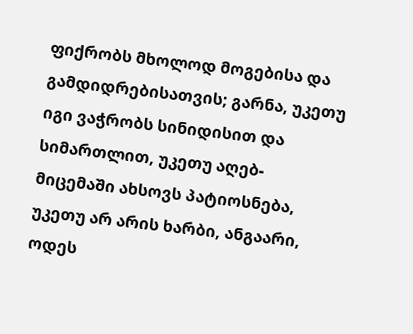ფიქრობს მხოლოდ მოგებისა და გამდიდრებისათვის; გარნა, უკეთუ იგი ვაჭრობს სინიდისით და სიმართლით, უკეთუ აღებ-მიცემაში ახსოვს პატიოსნება, უკეთუ არ არის ხარბი, ანგაარი, ოდეს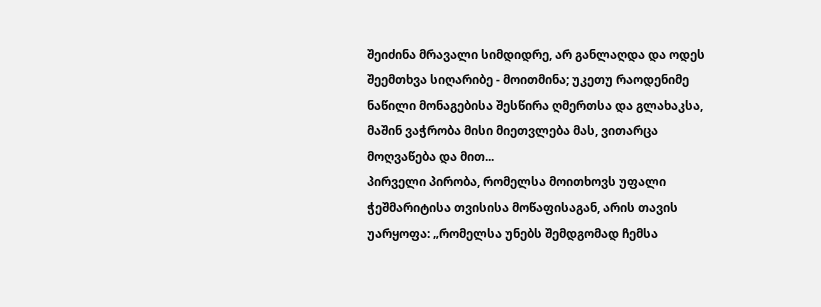შეიძინა მრავალი სიმდიდრე, არ განლაღდა და ოდეს შეემთხვა სიღარიბე - მოითმინა; უკეთუ რაოდენიმე ნაწილი მონაგებისა შესწირა ღმერთსა და გლახაკსა, მაშინ ვაჭრობა მისი მიეთვლება მას, ვითარცა მოღვაწება და მით...
პირველი პირობა, რომელსა მოითხოვს უფალი ჭეშმარიტისა თვისისა მოწაფისაგან, არის თავის უარყოფა: „რომელსა უნებს შემდგომად ჩემსა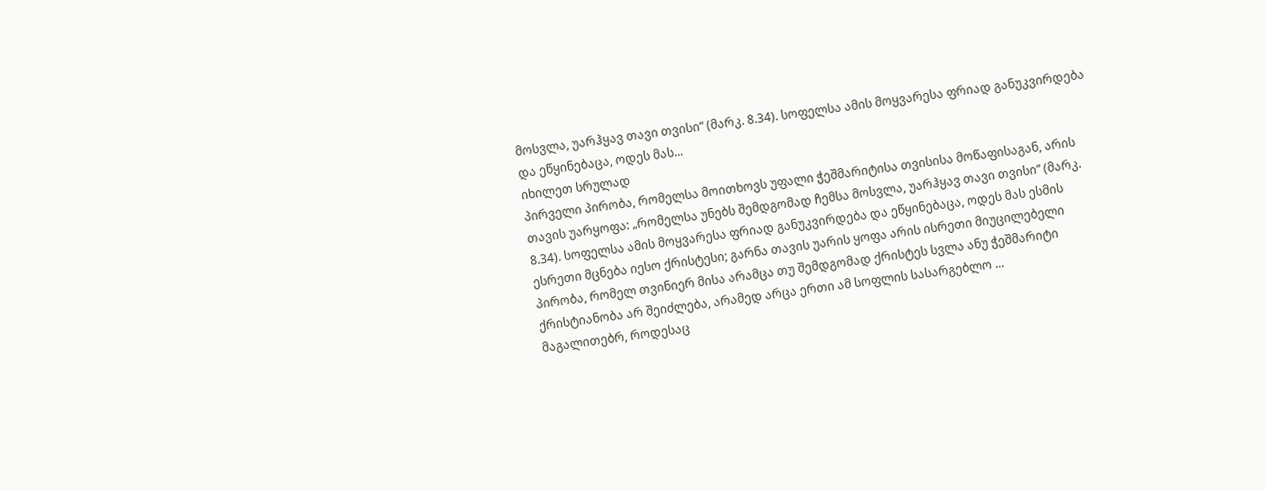მოსვლა, უარჰყავ თავი თვისი“ (მარკ. 8.34). სოფელსა ამის მოყვარესა ფრიად განუკვირდება და ეწყინებაცა, ოდეს მას...
იხილეთ სრულად
პირველი პირობა, რომელსა მოითხოვს უფალი ჭეშმარიტისა თვისისა მოწაფისაგან, არის თავის უარყოფა: „რომელსა უნებს შემდგომად ჩემსა მოსვლა, უარჰყავ თავი თვისი“ (მარკ. 8.34). სოფელსა ამის მოყვარესა ფრიად განუკვირდება და ეწყინებაცა, ოდეს მას ესმის ესრეთი მცნება იესო ქრისტესი; გარნა თავის უარის ყოფა არის ისრეთი მიუცილებელი პირობა, რომელ თვინიერ მისა არამცა თუ შემდგომად ქრისტეს სვლა ანუ ჭეშმარიტი ქრისტიანობა არ შეიძლება, არამედ არცა ერთი ამ სოფლის სასარგებლო ...
მაგალითებრ, როდესაც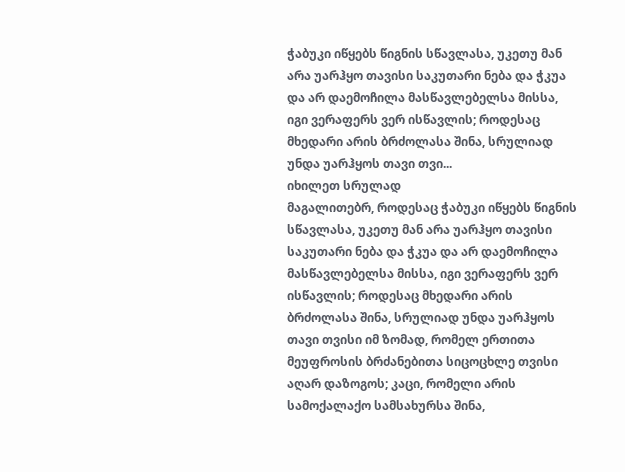ჭაბუკი იწყებს წიგნის სწავლასა, უკეთუ მან არა უარჰყო თავისი საკუთარი ნება და ჭკუა და არ დაემოჩილა მასწავლებელსა მისსა, იგი ვერაფერს ვერ ისწავლის; როდესაც მხედარი არის ბრძოლასა შინა, სრულიად უნდა უარჰყოს თავი თვი...
იხილეთ სრულად
მაგალითებრ, როდესაც ჭაბუკი იწყებს წიგნის სწავლასა, უკეთუ მან არა უარჰყო თავისი საკუთარი ნება და ჭკუა და არ დაემოჩილა მასწავლებელსა მისსა, იგი ვერაფერს ვერ ისწავლის; როდესაც მხედარი არის ბრძოლასა შინა, სრულიად უნდა უარჰყოს თავი თვისი იმ ზომად, რომელ ერთითა მეუფროსის ბრძანებითა სიცოცხლე თვისი აღარ დაზოგოს; კაცი, რომელი არის სამოქალაქო სამსახურსა შინა,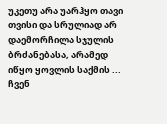უკეთუ არა უარჰყო თავი თვისი და სრულიად არ დაემორჩილა სჯულის ბრძანებასა, არამედ იწყო ყოვლის საქმის ...
ჩვენ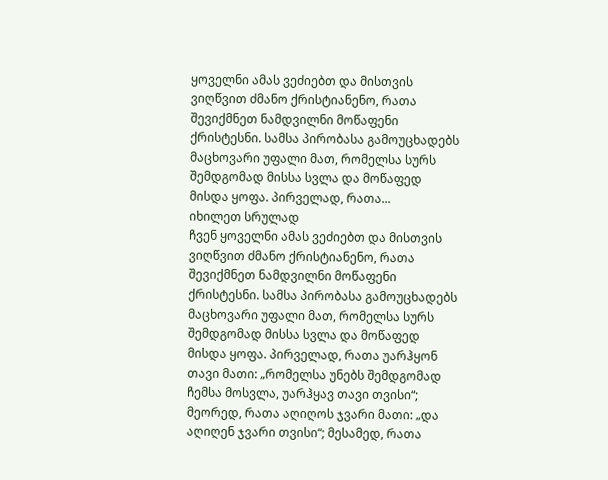ყოველნი ამას ვეძიებთ და მისთვის ვიღწვით ძმანო ქრისტიანენო, რათა შევიქმნეთ ნამდვილნი მოწაფენი ქრისტესნი. სამსა პირობასა გამოუცხადებს მაცხოვარი უფალი მათ, რომელსა სურს შემდგომად მისსა სვლა და მოწაფედ მისდა ყოფა. პირველად, რათა...
იხილეთ სრულად
ჩვენ ყოველნი ამას ვეძიებთ და მისთვის ვიღწვით ძმანო ქრისტიანენო, რათა შევიქმნეთ ნამდვილნი მოწაფენი ქრისტესნი. სამსა პირობასა გამოუცხადებს მაცხოვარი უფალი მათ, რომელსა სურს შემდგომად მისსა სვლა და მოწაფედ მისდა ყოფა. პირველად, რათა უარჰყონ თავი მათი: „რომელსა უნებს შემდგომად ჩემსა მოსვლა, უარჰყავ თავი თვისი“; მეორედ, რათა აღიღოს ჯვარი მათი: „და აღიღენ ჯვარი თვისი“; მესამედ, რათა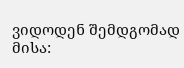ვიდოდენ შემდგომად მისა: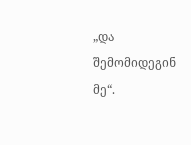„და შემომიდეგინ მე“.